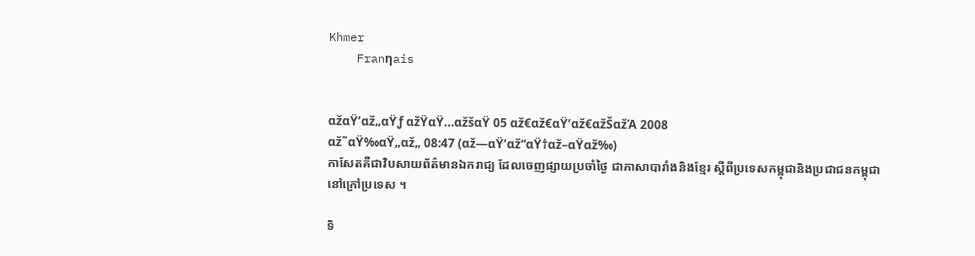Khmer
    Franηais


αžαŸ’αž„αŸƒ αžŸαŸ…αžšαŸ 05 αž€αž€αŸ’αž€αžŠαžΆ 2008
αž˜αŸ‰αŸ„αž„ 08:47 (αž—αŸ’αž“αŸ†αž–αŸαž‰)
កាសែតគឺជាវិបសាយព័ត៌មានឯករាជ្យ ដែលចេញផ្សាយប្រចាំថ្ងៃ ជាភាសាបារាំងនិងខ្មែរ ស្តីពីប្រទេសកម្ពុជានិងប្រជាជនកម្ពុជានៅក្រៅប្រទេស ។

ទិ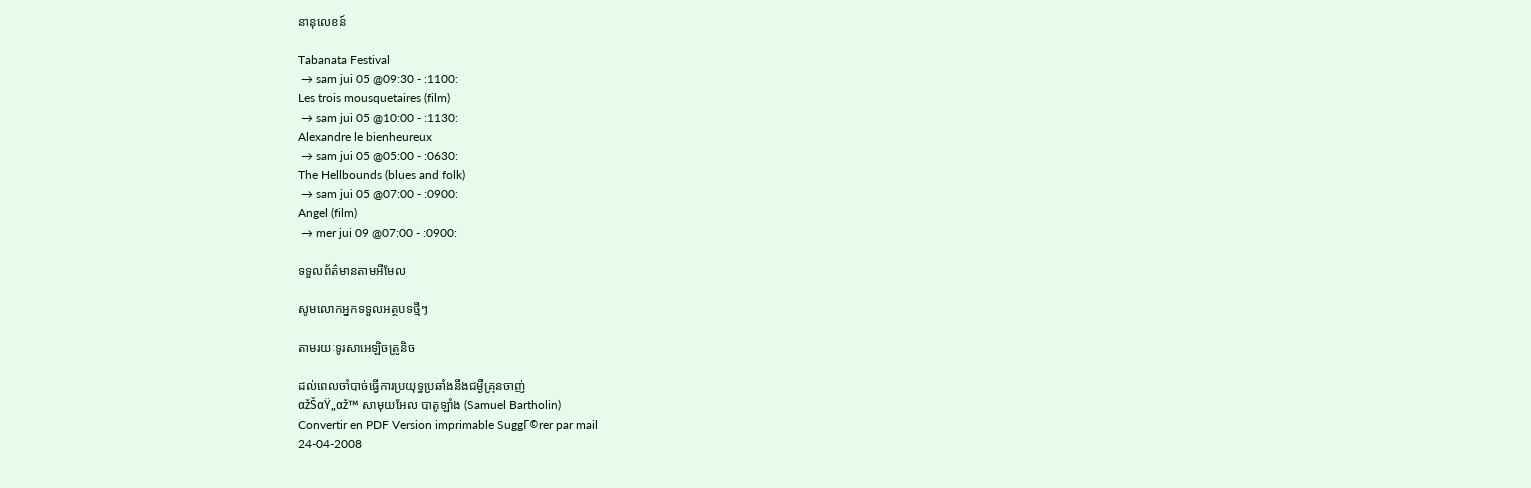នានុលេខន៍

Tabanata Festival
 → sam jui 05 @09:30 - :1100:
Les trois mousquetaires (film)
 → sam jui 05 @10:00 - :1130:
Alexandre le bienheureux
 → sam jui 05 @05:00 - :0630:
The Hellbounds (blues and folk)
 → sam jui 05 @07:00 - :0900:
Angel (film)
 → mer jui 09 @07:00 - :0900:

ទទួលព័ត៌មានតាមអីមែល

សូមលោកអ្នកទទួលអត្ថបទថ្មីៗ

តាមរយៈទូរសាអេឡិចត្រូនិច

ដល់ពេលចាំបាច់ធ្វើការប្រយុទ្ធប្រឆាំងនឹងជម្ងឺគ្រុនចាញ់
αžŠαŸ„αž™ សាមុយអែល បាតូឡាំង (Samuel Bartholin)
Convertir en PDF Version imprimable SuggΓ©rer par mail
24-04-2008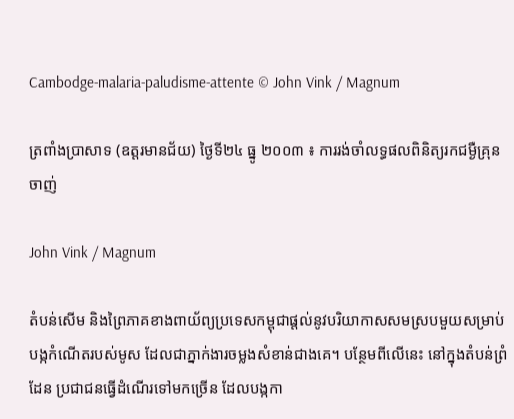Cambodge-malaria-paludisme-attente © John Vink / Magnum

ត្រពាំងប្រាសាទ (ឧត្តរមានជ័យ) ថ្ងៃទី២៤ ធ្នូ ២០០៣ ៖ ការរង់ចាំលទ្ធផលពិនិត្យរកជម្ងឺគ្រុនចាញ់

John Vink / Magnum

តំបន់សើម និងព្រៃភាគខាងពាយ័ព្យប្រទេសកម្ពុជាផ្តល់នូវបរិយាកាសសមស្របមួយសម្រាប់បង្កកំណើតរបស់មូស ដែលជាភ្នាក់ងារចម្លងសំខាន់ជាងគេ។ បន្ថែមពីលើនេះ នៅក្នុងតំបន់ព្រំដែន ប្រជាជនធ្វើដំណើរទៅមកច្រើន ដែលបង្កកា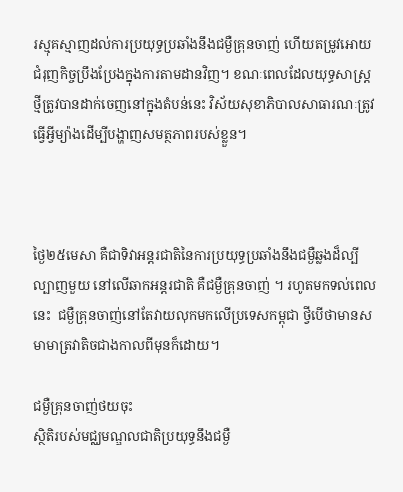រស្មុគស្មាញដល់ការប្រយុទ្ធប្រឆាំងនឹងជម្ងឺគ្រុនចាញ់ ហើយតម្រូវអោយជំរុញកិច្ចប្រឹងប្រែងក្នុងការតាមដានវិញ។ ខណៈពេលដែលយុទ្ធសាស្រ្តថ្មីត្រូវបានដាក់ចេញនៅក្នុងតំបន់នេះ វិស័យសុខាភិបាលសាធារណៈត្រូវធ្វើអ្វីម្យ៉ាងដើម្បីបង្ហាញសមត្ថភាពរបស់ខ្លួន។



ថ្ងៃ២៥មេសា គឺជាទិវាអន្តរជាតិនៃការប្រយុទ្ធប្រឆាំងនឹងជម្ងឺឆ្លងដ៏ល្បីល្បាញមួយ នៅលើឆាកអន្តរជាតិ គឺជម្ងឺគ្រុនចាញ់ ។ រហូតមកទល់ពេលនេះ  ជម្ងឺគ្រុនចាញ់នៅតែវាយលុកមកលើប្រទេសកម្ពុជា ថ្វីបើថាមានសមាមាត្រវាតិចជាងកាលពីមុនក៏ដោយ។

ជម្ងឺគ្រុនចាញ់ថយចុះ
ស្ថិតិរបស់មជ្ឈមណ្ឌលជាតិប្រយុទ្ធនឹងជម្ងឺ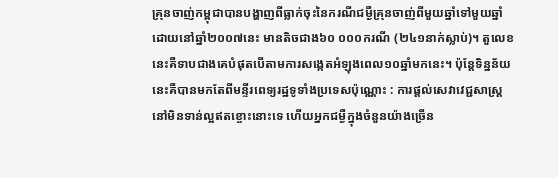គ្រុនចាញ់កម្ពុជាបានបង្ហាញពីធ្លាក់ចុះនៃករណីជម្ងឺគ្រុនចាញ់ពីមួយឆ្នាំទៅមួយឆ្នាំ ដោយនៅឆ្នាំ២០០៧នេះ មានតិចជាង៦០ ០០០ករណី (២៤១នាក់ស្លាប់)។ តួលេខនេះគឺទាបជាងគេបំផុតបើតាមការសង្កេតអំឡុងពេល១០ឆ្នាំមកនេះ។ ប៉ុន្តែទិន្នន័យនេះគឺបានមកតែពីមន្ទីរពេទ្យរដ្ឋទូទាំងប្រទេសប៉ុណ្ណោះ : ការផ្តល់សេវាវេជ្ជសាស្រ្តនៅមិនទាន់ល្អឥតខ្ចោះនោះទេ ហើយអ្នកជម្ងឺក្នុងចំនួនយ៉ាងច្រើន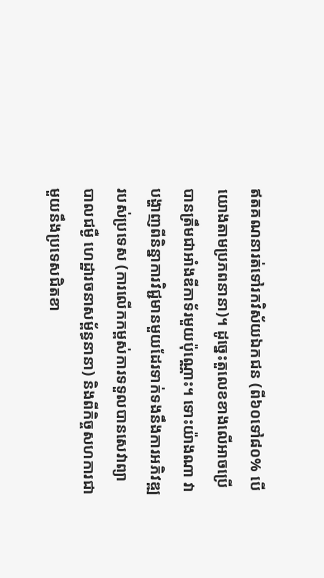ឥតគណនារត់ទៅរកវិស័យឯកជន (ពី៦០ទៅ៨០% បើយោងតាមប្រភពនានា)។ ដូច្នេះតួលេខខាងលើអាចប្រើបានត្រឹមជាអាំងឌីកាទ័រមួយប៉ុណ្ណោះ។ ទោះយ៉ាងណា វាបង្ហាញពីនិន្នាការវិជ្ជមានមួយដែរទាក់ទងនឹងការអភិវឌ្ឍរបស់ប្រទេស (ការលើកកម្ពស់ការទទួលបានសេវាព្យាបាលជម្ងឺ ហេដ្ឋារចនាសម្ព័ន្ធនានា) និងពីកិច្ចសហការជាមួយនឹងប្រទេសជិតខា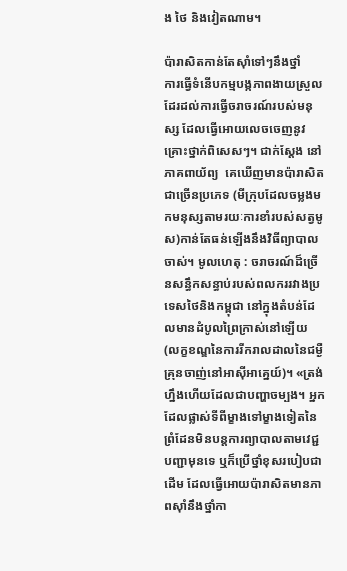ង ថៃ និងវៀតណាម។

ប៉ារាសិតកាន់តែស៊ាំទៅៗនឹងថ្នាំ
ការធ្វើទំនើបកម្មបង្កភាពងាយស្រួលដែរដល់ការធ្វើចរាចរណ៍របស់មនុស្ស ដែលធ្វើអោយលេចចេញនូវគ្រោះថ្នាក់ពិសេសៗ។ ជាក់ស្តែង នៅភាគពាយ័ព្យ  គេឃើញមានប៉ារាសិតជាច្រើនប្រភេទ (មីក្រុបដែលចម្លងមកមនុស្សតាមរយៈការខាំរបស់សត្វមូស)កាន់តែធន់ឡើងនឹងវិធីព្យាបាលចាស់។ មូលហេតុ : ចរាចរណ៍ដ៏ច្រើនសន្ធឹកសន្ធាប់របស់ពលកររវាងប្រទេសថៃនិងកម្ពុជា នៅក្នុងតំបន់ដែលមានដំបូលព្រៃក្រាស់នៅឡើយ (លក្ខខណ្ឌនៃការរីករាលដាលនៃជម្ងឺគ្រុនចាញ់នៅអាស៊ីអាគ្នេយ៍)។ «ត្រង់ហ្នឹងហើយដែលជាបញ្ហាចម្បង។ អ្នកដែលផ្លាស់ទីពីម្ខាងទៅម្ខាងទៀតនៃព្រំដែនមិនបន្តការព្យាបាលតាមវេជ្ជបញ្ជាមុនទេ ឬក៏ប្រើថ្នាំខុសរបៀបជាដើម ដែលធ្វើអោយប៉ារាសិតមានភាពស៊ាំនឹងថ្នាំកា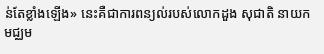ន់តែខ្លាំងឡើង» នេះគឺជាការពន្យល់របស់លោកដួង សុជាតិ នាយកមជ្ឈម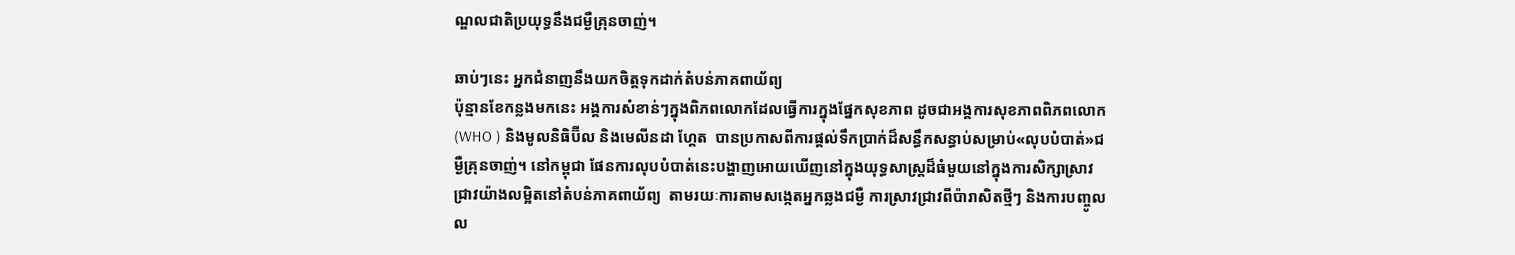ណ្ឌលជាតិប្រយុទ្ធនឹងជម្ងឺគ្រុនចាញ់។

ឆាប់ៗនេះ អ្នកជំនាញនឹងយកចិត្តទុកដាក់តំបន់ភាគពាយ័ព្យ
ប៉ុន្មានខែកន្លងមកនេះ អង្គការសំខាន់ៗក្នុងពិភពលោកដែលធ្វើការក្នុងផ្នែកសុខភាព ដូចជាអង្គការសុខភាពពិភពលោក (WHO ) និងមូលនិធិប៊ីល និងមេលីនដា ហ្គែត  បានប្រកាសពីការផ្តល់ទឹកប្រាក់ដ៏សន្ធឹកសន្ធាប់សម្រាប់«លុបបំបាត់»ជម្ងឺគ្រុនចាញ់។ នៅកម្ពុជា ផែនការលុបបំបាត់នេះបង្ហាញអោយឃើញនៅក្នុងយុទ្ធសាស្រ្តដ៏ធំមួយនៅក្នុងការសិក្សាស្រាវជ្រាវយ៉ាងលម្អិតនៅតំបន់ភាគពាយ័ព្យ  តាមរយៈការតាមសង្កេតអ្នកឆ្លងជម្ងឺ ការស្រាវជ្រាវពីប៉ារាសិតថ្មីៗ និងការបញ្ចូលល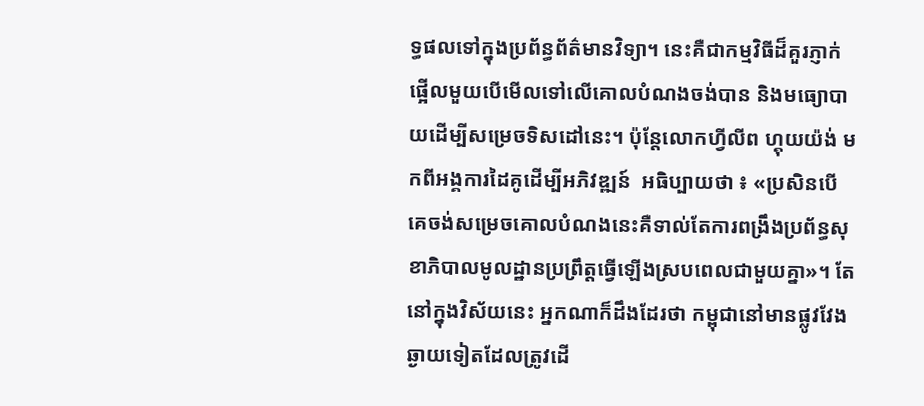ទ្ធផលទៅក្នុងប្រព័ន្ធព័ត៌មានវិទ្យា។ នេះគឺជាកម្មវិធីដ៏គួរភ្ញាក់ផ្អើលមួយបើមើលទៅលើគោលបំណងចង់បាន និងមធ្យោបាយដើម្បីសម្រេចទិសដៅនេះ។ ប៉ុន្តែលោកហ្វីលីព ហ្គុយយ៉ង់ មកពីអង្គការដៃគូដើម្បីអភិវឌ្ឍន៍  អធិប្បាយថា ៖ «ប្រសិនបើគេចង់សម្រេចគោលបំណងនេះគឺទាល់តែការពង្រឹងប្រព័ន្ធសុខាភិបាលមូលដ្ឋានប្រព្រឹត្តធ្វើឡើងស្របពេលជាមួយគ្នា»។ តែនៅក្នុងវិស័យនេះ អ្នកណាក៏ដឹងដែរថា កម្ពុជានៅមានផ្លូវវែងឆ្ងាយទៀតដែលត្រូវដើ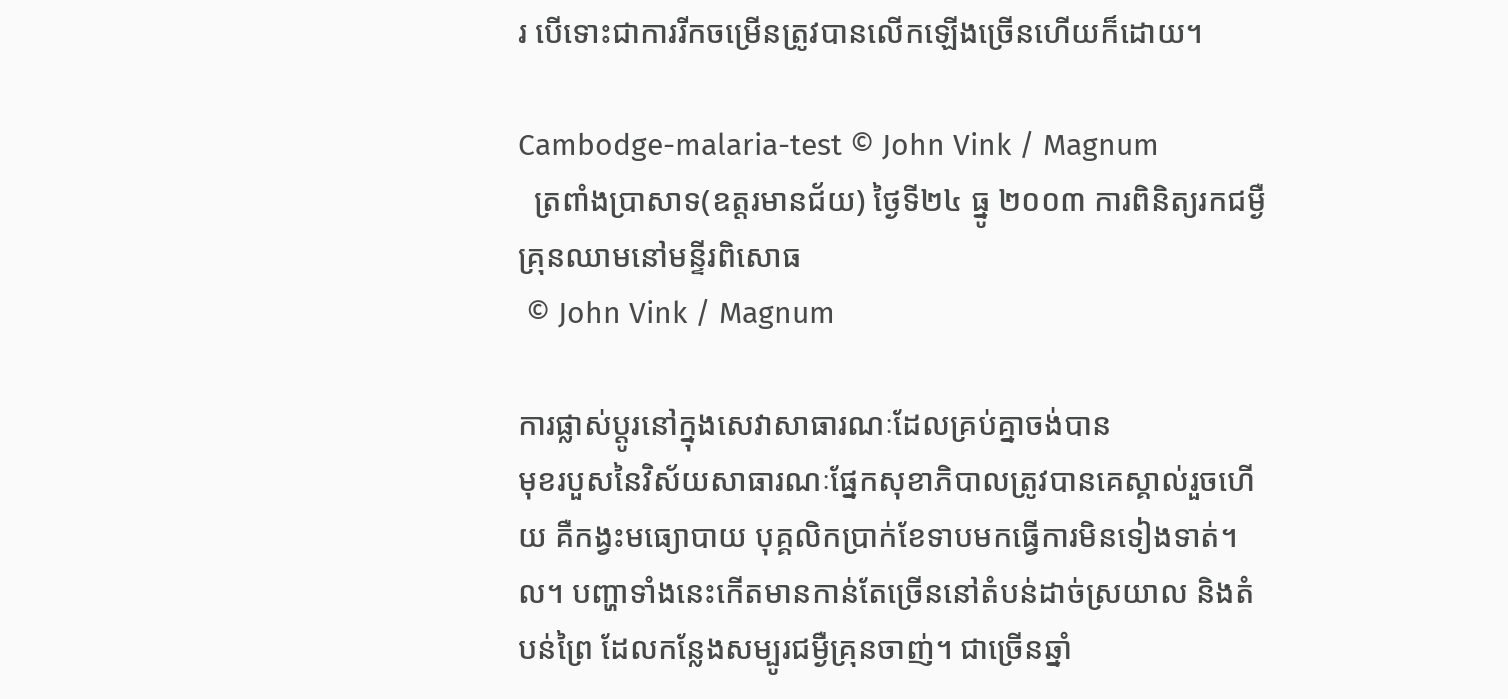រ បើទោះជាការរីកចម្រើនត្រូវបានលើកឡើងច្រើនហើយក៏ដោយ។

Cambodge-malaria-test © John Vink / Magnum
  ត្រពាំងប្រាសាទ(ឧត្តរមានជ័យ) ថ្ងៃទី២៤ ធ្នូ ២០០៣ ការពិនិត្យរកជម្ងឺគ្រុនឈាមនៅមន្ទីរពិសោធ
 © John Vink / Magnum

ការផ្លាស់ប្តូរនៅក្នុងសេវាសាធារណៈដែលគ្រប់គ្នាចង់បាន
មុខរបួសនៃវិស័យសាធារណៈផ្នែកសុខាភិបាលត្រូវបានគេស្គាល់រួចហើយ គឺកង្វះមធ្យោបាយ បុគ្គលិកប្រាក់ខែទាបមកធ្វើការមិនទៀងទាត់។ល។ បញ្ហាទាំងនេះកើតមានកាន់តែច្រើននៅតំបន់ដាច់ស្រយាល និងតំបន់ព្រៃ ដែលកន្លែងសម្បូរជម្ងឺគ្រុនចាញ់។ ជាច្រើនឆ្នាំ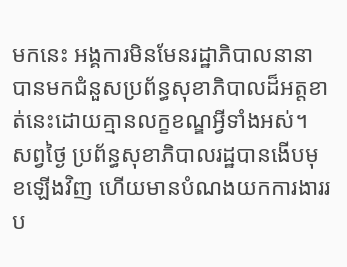មកនេះ អង្គការមិនមែនរដ្ឋាភិបាលនានាបានមកជំនួសប្រព័ន្ធសុខាភិបាលដ៏អត្តខាត់នេះដោយគ្មានលក្ខខណ្ឌអ្វីទាំងអស់។ សព្វថ្ងៃ ប្រព័ន្ធសុខាភិបាលរដ្ឋបានងើបមុខឡើងវិញ ហើយមានបំណងយកការងាររប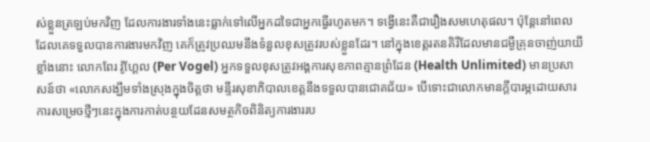ស់ខ្លួនត្រឡប់មកវិញ ដែលការងារទាំងនេះធ្លាក់ទៅលើអ្នកដទៃជាអ្នកធ្វើរហូតមក។ ទង្វើនេះគឺជារឿងសមហេតុផល។ ប៉ុន្តែនៅពេលដែលគេទទួលបានការងារមកវិញ គេក៏ត្រូវប្រឈមនឹងទំនួលខុសត្រូវរបស់ខ្លួនដែរ។ នៅក្នុងខេត្តរតនគិរីដែលមានជម្ងឺគ្រុនចាញ់យាយីខ្លាំងនោះ លោកពែរ វ៉ូហ្គែល (Per Vogel) អ្នកទទួលខុសត្រូវអង្គការសុខភាពគ្មានព្រំដែន (Health Unlimited) មានប្រសាសន៍ថា «លោកសង្ឃឹមទាំងស្រុងក្នុងចិត្តថា មន្ទីរសុខាភិបាលខេត្តនឹងទទួលបានជោគជ័យ» បើទោះជាលោកមានក្តីបារម្ភដោយសារការសម្រេចថ្មីៗនេះក្នុងការកាត់បន្ថយដែនសមត្ថកិចពិនិត្យការងាររប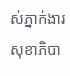ស់ភ្នាក់ងារសុខាភិបា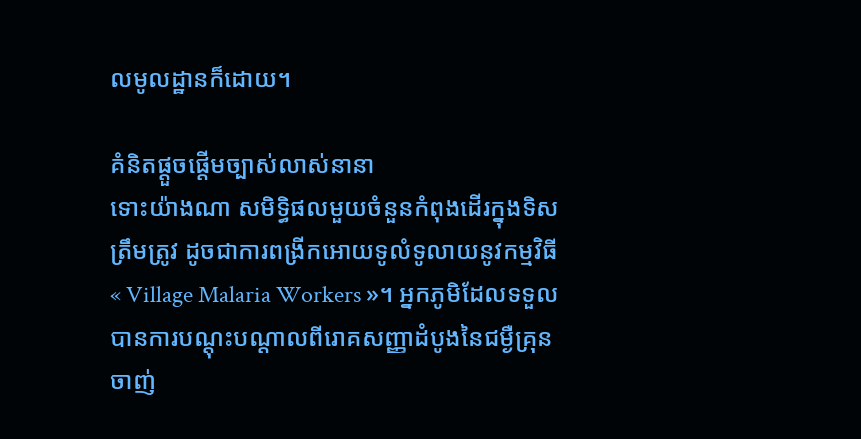លមូលដ្ឋានក៏ដោយ។

គំនិតផ្តួចផ្តើមច្បាស់លាស់នានា
ទោះយ៉ាងណា សមិទ្ធិផលមួយចំនួនកំពុងដើរក្នុងទិសត្រឹមត្រូវ ដូចជាការពង្រីកអោយទូលំទូលាយនូវកម្មវិធី « Village Malaria Workers »។ អ្នកភូមិដែលទទួលបានការបណ្តុះបណ្តាលពីរោគសញ្ញាដំបូងនៃជម្ងឺគ្រុនចាញ់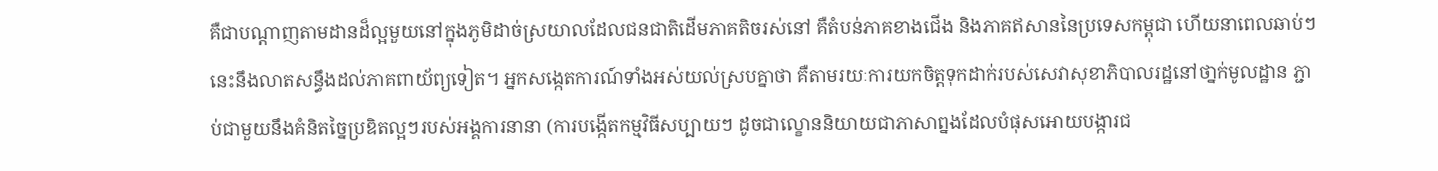គឺជាបណ្តាញតាមដានដ៏ល្អមួយនៅក្នុងភូមិដាច់ស្រយាលដែលជនជាតិដើមភាគតិចរស់នៅ គឺតំបន់ភាគខាងជើង និងភាគឥសាននៃប្រទេសកម្ពុជា ហើយនាពេលឆាប់ៗនេះនឹងលាតសន្ធឹងដល់ភាគពាយ័ព្យទៀត។ អ្នកសង្កេតការណ៍ទាំងអស់យល់ស្របគ្នាថា គឺតាមរយៈការយកចិត្តទុកដាក់របស់សេវាសុខាភិបាលរដ្ឋនៅថា្នក់មូលដ្ឋាន ភ្ជាប់ជាមួយនឹងគំនិតច្នៃប្រឌិតល្អៗរបស់អង្គការនានា (ការបង្កើតកម្មវិធីសប្បាយៗ ដូចជាល្ខោននិយាយជាភាសាព្នងដែលបំផុសអោយបង្ការជ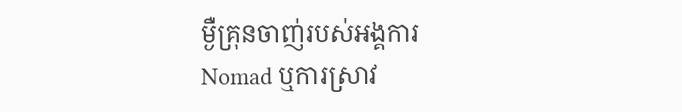ម្ងឺគ្រុនចាញ់របស់អង្គការ Nomad ឬការស្រាវ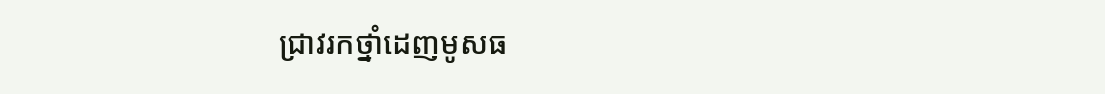ជ្រាវរកថ្នាំដេញមូសធ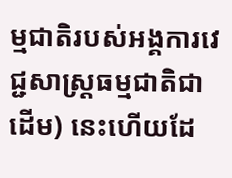ម្មជាតិរបស់អង្គការវេជ្ជសាស្រ្តធម្មជាតិជាដើម) នេះហើយដែ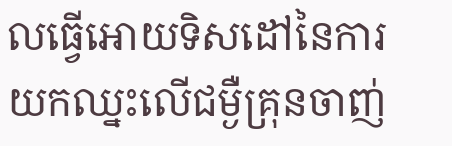លធ្វើអោយទិសដៅនៃការយកឈ្នះលើជម្ងឺគ្រុនចាញ់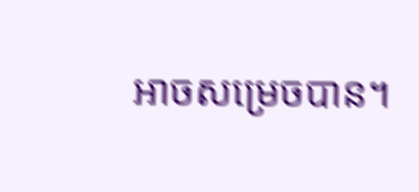អាចសម្រេចបាន។